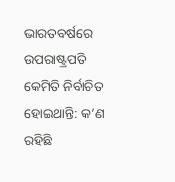ଭାରତବର୍ଷରେ ଉପରାଷ୍ଟ୍ରପତି କେମିତି ନିର୍ବାଚିତ ହୋଇଥାନ୍ତି: କ’ଣ ରହିଛି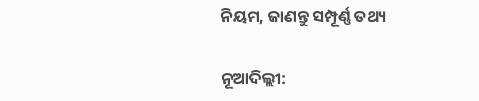ନିୟମ, ଜାଣନ୍ତୁ ସମ୍ପୂର୍ଣ୍ଣ ତଥ୍ୟ

ନୂଆଦିଲ୍ଲୀ: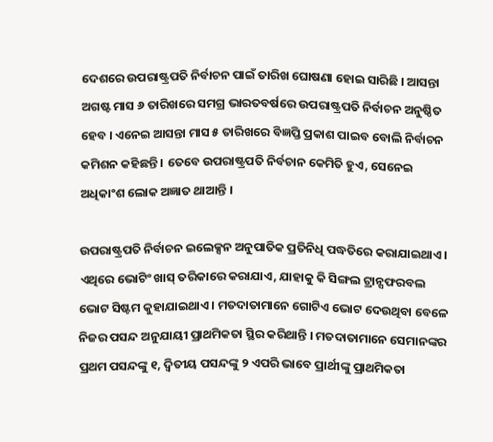ଦେଶରେ ଉପରାଷ୍ଟ୍ରପତି ନିର୍ବାଚନ ପାଇଁ ତାରିଖ ଘୋଷଣା ହୋଇ ସାରିଛି । ଆସନ୍ତା ଅଗଷ୍ଟ ମାସ ୬ ତାରିଖରେ ସମଗ୍ର ଭାରତବର୍ଷରେ ଉପରାଷ୍ଟ୍ରପତି ନିର୍ବାଚନ ଅନୁଷ୍ଠିତ ହେବ । ଏନେଇ ଆସନ୍ତା ମାସ ୫ ତାରିଖରେ ବିଜ୍ଞପ୍ତି ପ୍ରକାଶ ପାଇବ ବୋଲି ନିର୍ବାଚନ କମିଶନ କହିଛନ୍ତି । ତେବେ ଉପରାଷ୍ଟ୍ରପତି ନିର୍ବଚାନ କେମିତି ହୁଏ, ସେନେଇ ଅଧିକାଂଶ ଲୋକ ଅଜ୍ଞାତ ଥାଆନ୍ତି ।

ଉପରାଷ୍ଟ୍ରପତି ନିର୍ବାଚନ ଇଲେକ୍ସନ ଅନୁପାତିକ ପ୍ରତିନିଧି ପଦ୍ଧତିରେ କରାଯାଇଥାଏ । ଏଥିରେ ଭୋଟିଂ ଖାସ୍ ତରିକାରେ କରାଯାଏ, ଯାହାକୁ କି ସିଙ୍ଗଲ ଟ୍ରାନ୍ସଫରବଲ ଭୋଟ ସିଷ୍ଟମ କୁହାଯାଇଥାଏ । ମତଦାତାମାନେ ଗୋଟିଏ ଭୋଟ ଦେଉଥିବା ବେଳେ ନିଜର ପସନ୍ଦ ଅନୁଯାୟୀ ପ୍ରାଥମିକତା ସ୍ଥିର କରିଥାନ୍ତି । ମତଦାତାମାନେ ସେମାନଙ୍କର ପ୍ରଥମ ପସନ୍ଦଙ୍କୁ ୧, ଦ୍ୱିତୀୟ ପସନ୍ଦଙ୍କୁ ୨ ଏପରି ଭାବେ ପ୍ରାର୍ଥୀଙ୍କୁ ପ୍ରାଥମିକତା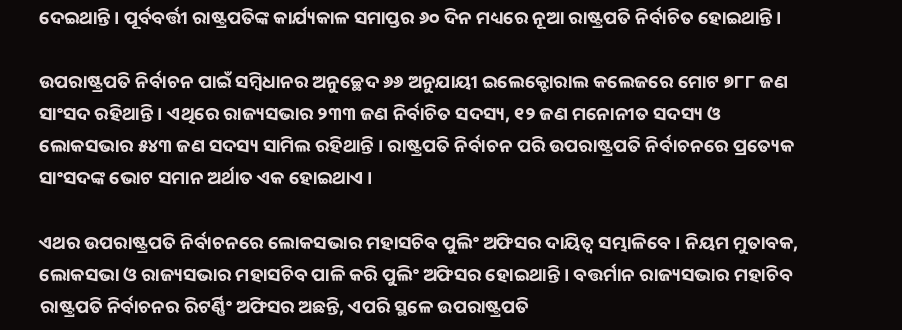ଦେଇଥାନ୍ତି । ପୂର୍ବବର୍ତ୍ତୀ ରାଷ୍ଟ୍ରପତିଙ୍କ କାର୍ଯ୍ୟକାଳ ସମାପ୍ତର ୬୦ ଦିନ ମଧ୍ୟରେ ନୂଆ ରାଷ୍ଟ୍ରପତି ନିର୍ବାଚିତ ହୋଇଥାନ୍ତି ।

ଉପରାଷ୍ଟ୍ରପତି ନିର୍ବାଚନ ପାଇଁ ସମ୍ବିଧାନର ଅନୁଚ୍ଛେଦ ୬୬ ଅନୁଯାୟୀ ଇଲେକ୍ଟୋରାଲ କଲେଜରେ ମୋଟ ୭୮୮ ଜଣ ସାଂସଦ ରହିଥାନ୍ତି । ଏଥିରେ ରାଜ୍ୟସଭାର ୨୩୩ ଜଣ ନିର୍ବାଚିତ ସଦସ୍ୟ, ୧୨ ଜଣ ମନୋନୀତ ସଦସ୍ୟ ଓ ଲୋକସଭାର ୫୪୩ ଜଣ ସଦସ୍ୟ ସାମିଲ ରହିଥାନ୍ତି । ରାଷ୍ଟ୍ରପତି ନିର୍ବାଚନ ପରି ଉପରାଷ୍ଟ୍ରପତି ନିର୍ବାଚନରେ ପ୍ରତ୍ୟେକ ସାଂସଦଙ୍କ ଭୋଟ ସମାନ ଅର୍ଥାତ ଏକ ହୋଇଥାଏ ।

ଏଥର ଉପରାଷ୍ଟ୍ରପତି ନିର୍ବାଚନରେ ଲୋକସଭାର ମହାସଚିବ ପୁଲିଂ ଅଫିସର ଦାୟିତ୍ୱ ସମ୍ଭାଳିବେ । ନିୟମ ମୁତାବକ, ଲୋକସଭା ଓ ରାଜ୍ୟସଭାର ମହାସଚିବ ପାଳି କରି ପୁଲିଂ ଅଫିସର ହୋଇଥାନ୍ତି । ବତ୍ତର୍ମାନ ରାଜ୍ୟସଭାର ମହାଚିବ ରାଷ୍ଟ୍ରପତି ନିର୍ବାଚନର ରିଟର୍ଣ୍ଣିଂ ଅଫିସର ଅଛନ୍ତି, ଏପରି ସ୍ଥଳେ ଉପରାଷ୍ଟ୍ରପତି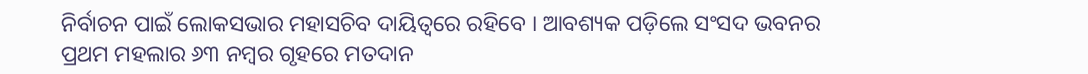ନିର୍ବାଚନ ପାଇଁ ଲୋକସଭାର ମହାସଚିବ ଦାୟିତ୍ୱରେ ରହିବେ । ଆବଶ୍ୟକ ପଡ଼ିଲେ ସଂସଦ ଭବନର ପ୍ରଥମ ମହଲାର ୬୩ ନମ୍ବର ଗୃହରେ ମତଦାନ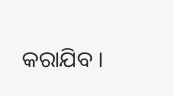କରାଯିବ ।